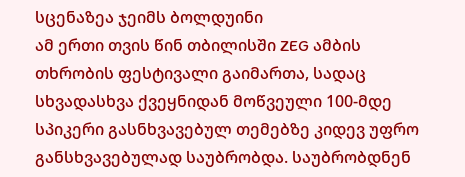სცენაზეა ჯეიმს ბოლდუინი
ამ ერთი თვის წინ თბილისში ZEG ამბის თხრობის ფესტივალი გაიმართა, სადაც სხვადასხვა ქვეყნიდან მოწვეული 100-მდე სპიკერი გასნხვავებულ თემებზე კიდევ უფრო განსხვავებულად საუბრობდა. საუბრობდნენ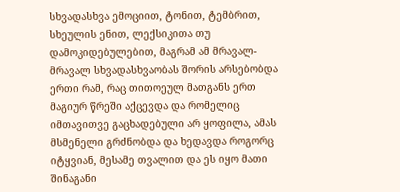სხვადასხვა ემოციით, ტონით, ტემბრით, სხეულის ენით, ლექსიკითა თუ დამოკიდებულებით, მაგრამ ამ მრავალ-მრავალ სხვადასხვაობას შორის არსებობდა ერთი რამ, რაც თითოეულ მათგანს ერთ მაგიურ წრეში აქცევდა და რომელიც იმთავითვე გაცხადებული არ ყოფილა, ამას მსმენელი გრძნობდა და ხედავდა როგორც იტყვიან, მესამე თვალით და ეს იყო მათი შინაგანი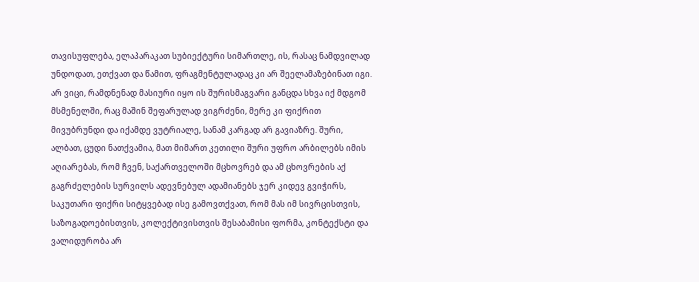თავისუფლება, ელაპარაკათ სუბიექტური სიმართლე, ის, რასაც ნამდვილად უნდოდათ, ეთქვათ და წამით, ფრაგმენტულადაც კი არ შეელამაზებინათ იგი.
არ ვიცი, რამდნენად მასიური იყო ის შურისმაგვარი განცდა სხვა იქ მდგომ მსმენელში, რაც მაშინ შეფარულად ვიგრძენი, მერე კი ფიქრით მივუბრუნდი და იქამდე ვუტრიალე, სანამ კარგად არ გავიაზრე. შური, ალბათ, ცუდი ნათქვამია, მათ მიმართ კეთილი შური უფრო არბილებს იმის აღიარებას, რომ ჩვენ, საქართველოში მცხოვრებ და ამ ცხოვრების აქ გაგრძელების სურვილს ადევნებულ ადამიანებს ჯერ კიდევ გვიჭირს, საკუთარი ფიქრი სიტყვებად ისე გამოვთქვათ, რომ მას იმ სივრცისთვის, საზოგადოებისთვის, კოლექტივისთვის შესაბამისი ფორმა, კონტექსტი და ვალიდურობა არ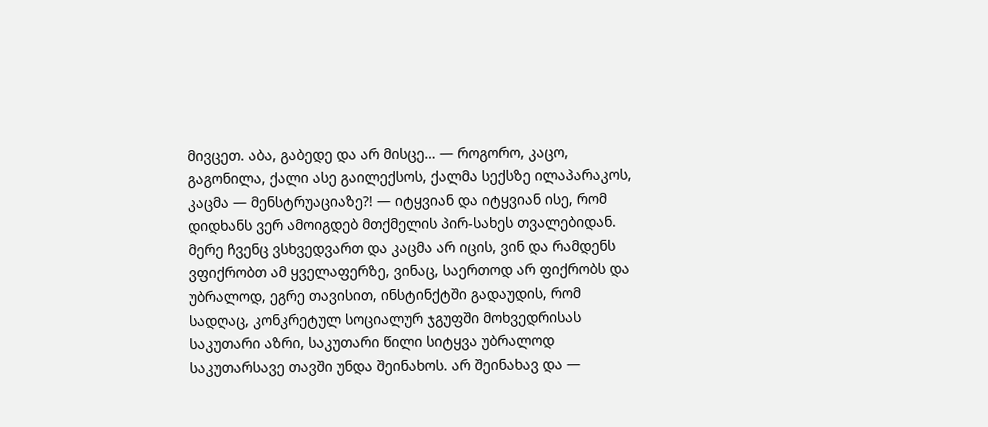მივცეთ. აბა, გაბედე და არ მისცე… — როგორო, კაცო, გაგონილა, ქალი ასე გაილექსოს, ქალმა სექსზე ილაპარაკოს, კაცმა — მენსტრუაციაზე?! — იტყვიან და იტყვიან ისე, რომ დიდხანს ვერ ამოიგდებ მთქმელის პირ-სახეს თვალებიდან. მერე ჩვენც ვსხვედვართ და კაცმა არ იცის, ვინ და რამდენს ვფიქრობთ ამ ყველაფერზე, ვინაც, საერთოდ არ ფიქრობს და უბრალოდ, ეგრე თავისით, ინსტინქტში გადაუდის, რომ სადღაც, კონკრეტულ სოციალურ ჯგუფში მოხვედრისას საკუთარი აზრი, საკუთარი წილი სიტყვა უბრალოდ საკუთარსავე თავში უნდა შეინახოს. არ შეინახავ და —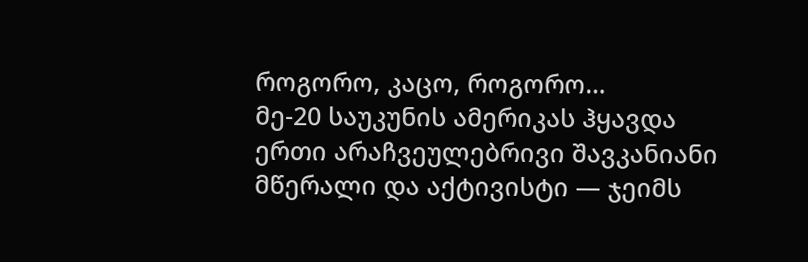როგორო, კაცო, როგორო…
მე-20 საუკუნის ამერიკას ჰყავდა ერთი არაჩვეულებრივი შავკანიანი მწერალი და აქტივისტი — ჯეიმს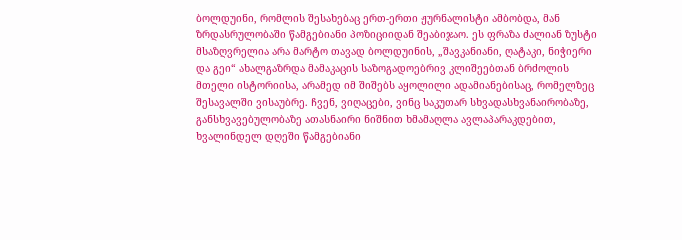ბოლდუინი, რომლის შესახებაც ერთ-ერთი ჟურნალისტი ამბობდა, მან ზრდასრულობაში წამგებიანი პოზიციიდან შეაბიჯაო. ეს ფრაზა ძალიან ზუსტი მსაზღვრელია არა მარტო თავად ბოლდუინის, „შავკანიანი, ღატაკი, ნიჭიერი და გეი“ ახალგაზრდა მამაკაცის საზოგადოებრივ კლიშეებთან ბრძოლის მთელი ისტორიისა, არამედ იმ შიშებს აყოლილი ადამიანებისაც, რომელზეც შესავალში ვისაუბრე. ჩვენ, ვიღაცები, ვინც საკუთარ სხვადასხვანაირობაზე, განსხვავებულობაზე ათასნაირი ნიშნით ხმამაღლა ავლაპარაკდებით, ხვალინდელ დღეში წამგებიანი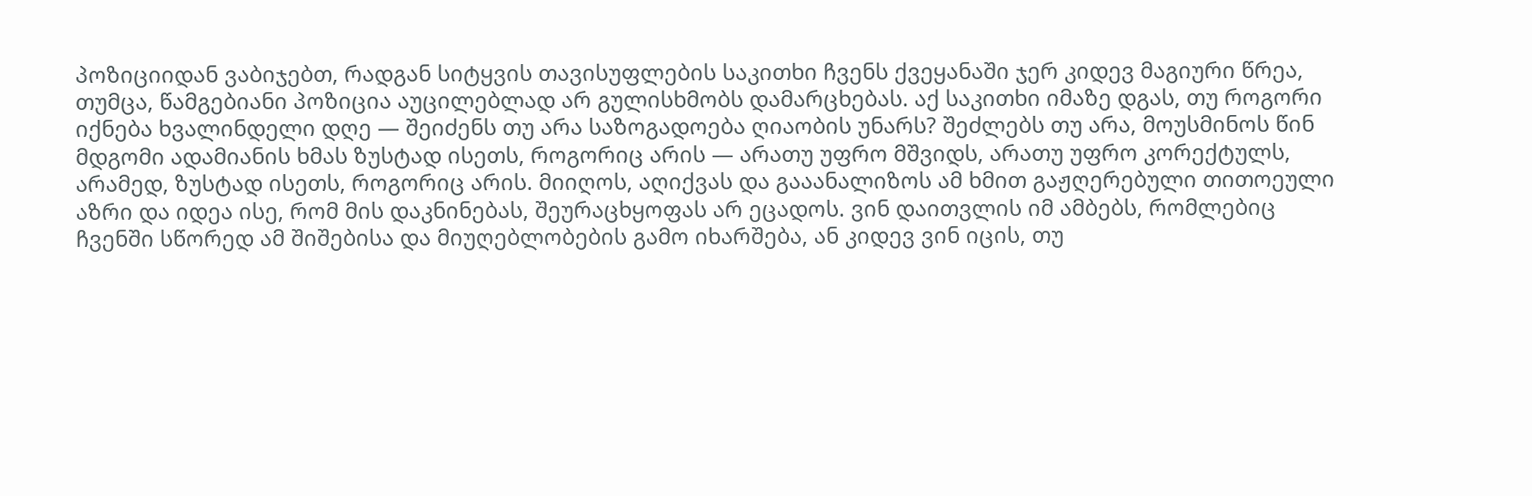პოზიციიდან ვაბიჯებთ, რადგან სიტყვის თავისუფლების საკითხი ჩვენს ქვეყანაში ჯერ კიდევ მაგიური წრეა, თუმცა, წამგებიანი პოზიცია აუცილებლად არ გულისხმობს დამარცხებას. აქ საკითხი იმაზე დგას, თუ როგორი იქნება ხვალინდელი დღე — შეიძენს თუ არა საზოგადოება ღიაობის უნარს? შეძლებს თუ არა, მოუსმინოს წინ მდგომი ადამიანის ხმას ზუსტად ისეთს, როგორიც არის — არათუ უფრო მშვიდს, არათუ უფრო კორექტულს, არამედ, ზუსტად ისეთს, როგორიც არის. მიიღოს, აღიქვას და გააანალიზოს ამ ხმით გაჟღერებული თითოეული აზრი და იდეა ისე, რომ მის დაკნინებას, შეურაცხყოფას არ ეცადოს. ვინ დაითვლის იმ ამბებს, რომლებიც ჩვენში სწორედ ამ შიშებისა და მიუღებლობების გამო იხარშება, ან კიდევ ვინ იცის, თუ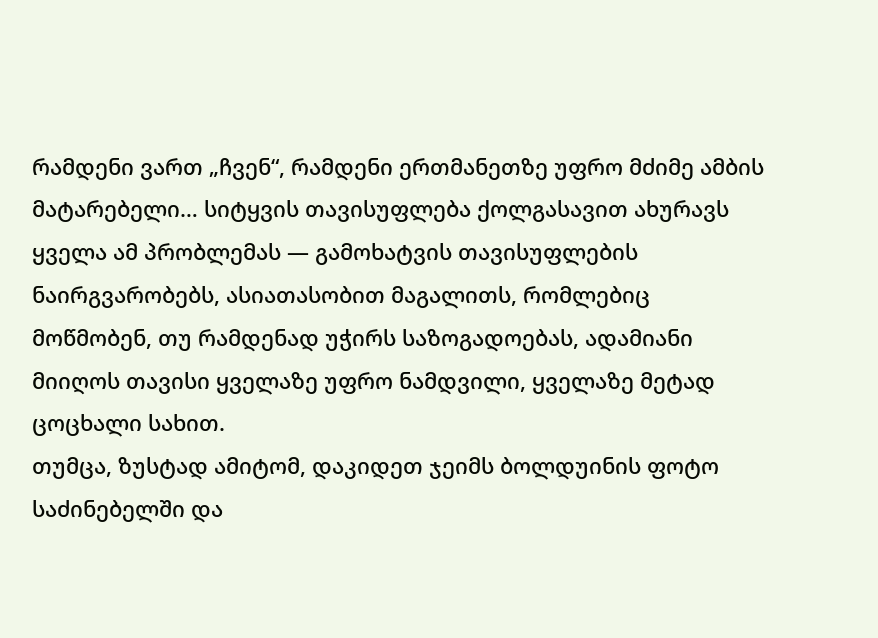რამდენი ვართ „ჩვენ“, რამდენი ერთმანეთზე უფრო მძიმე ამბის მატარებელი… სიტყვის თავისუფლება ქოლგასავით ახურავს ყველა ამ პრობლემას — გამოხატვის თავისუფლების ნაირგვარობებს, ასიათასობით მაგალითს, რომლებიც მოწმობენ, თუ რამდენად უჭირს საზოგადოებას, ადამიანი მიიღოს თავისი ყველაზე უფრო ნამდვილი, ყველაზე მეტად ცოცხალი სახით.
თუმცა, ზუსტად ამიტომ, დაკიდეთ ჯეიმს ბოლდუინის ფოტო საძინებელში და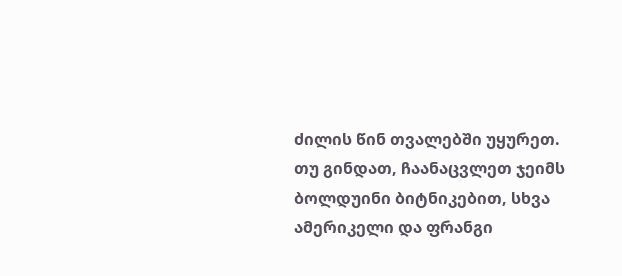ძილის წინ თვალებში უყურეთ. თუ გინდათ, ჩაანაცვლეთ ჯეიმს ბოლდუინი ბიტნიკებით, სხვა ამერიკელი და ფრანგი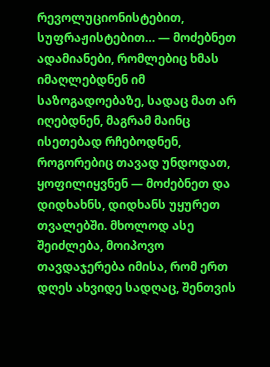რევოლუციონისტებით, სუფრაჟისტებით… — მოძებნეთ ადამიანები, რომლებიც ხმას იმაღლებდნენ იმ საზოგადოებაზე, სადაც მათ არ იღებდნენ, მაგრამ მაინც ისეთებად რჩებოდნენ, როგორებიც თავად უნდოდათ, ყოფილიყვნენ — მოძებნეთ და დიდხახნს, დიდხანს უყურეთ თვალებში. მხოლოდ ასე შეიძლება, მოიპოვო თავდაჯერება იმისა, რომ ერთ დღეს ახვიდე სადღაც, შენთვის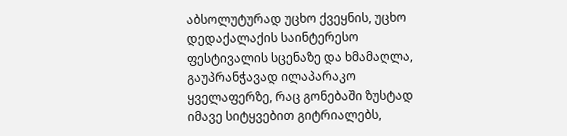აბსოლუტურად უცხო ქვეყნის, უცხო დედაქალაქის საინტერესო ფესტივალის სცენაზე და ხმამაღლა, გაუპრანჭავად ილაპარაკო ყველაფერზე, რაც გონებაში ზუსტად იმავე სიტყვებით გიტრიალებს,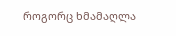როგორც ხმამაღლა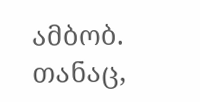ამბობ.
თანაც,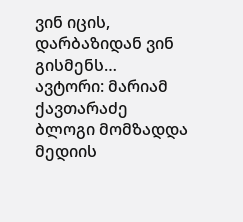ვინ იცის, დარბაზიდან ვინ გისმენს…
ავტორი: მარიამ ქავთარაძე
ბლოგი მომზადდა მედიის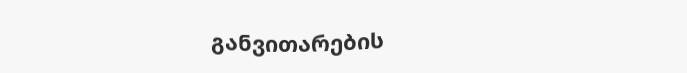განვითარების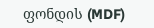ფონდის (MDF)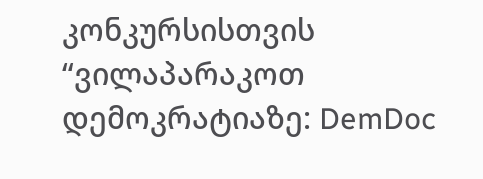კონკურსისთვის “ვილაპარაკოთ დემოკრატიაზე: DemDoc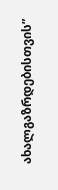ახალგაზრდებისთვის”